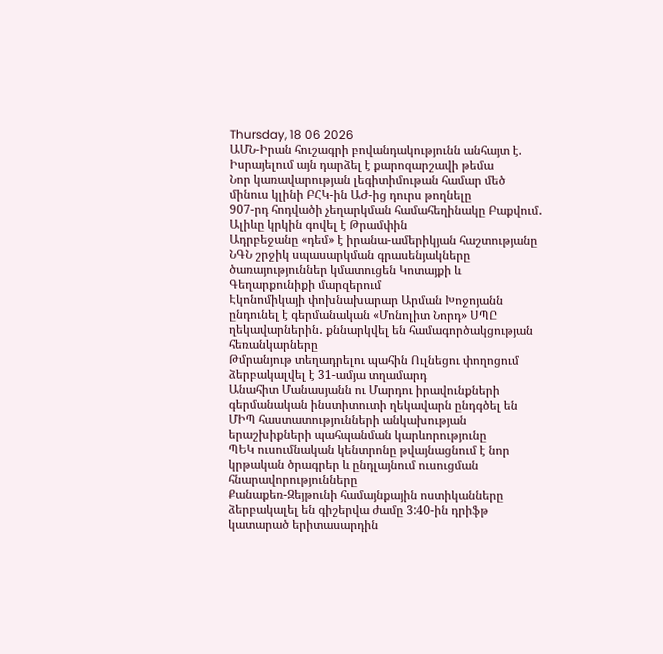Thursday, 18 06 2026
ԱՄՆ-Իրան հուշագրի բովանդակությունն անհայտ է. Իսրայելում այն դարձել է քարոզարշավի թեմա
Նոր կառավարության լեգիտիմութան համար մեծ մինուս կլինի ԲՀԿ-ին ԱԺ-ից դուրս թողնելը
907-րդ հոդվածի չեղարկման համահեղինակը Բաքվում․ Ալիևը կրկին գովել է Թրամփին
Ադրբեջանը «դեմ» է իրանա-ամերիկյան հաշտությանը
ՆԳՆ շրջիկ սպասարկման գրասենյակները ծառայություններ կմատուցեն Կոտայքի և Գեղարքունիքի մարզերում
Էկոնոմիկայի փոխնախարար Արման Խոջոյանն ընդունել է գերմանական «Մոնոլիտ Նորդ» ՍՊԸ ղեկավարներին․ քննարկվել են համագործակցության հեռանկարները
Թմրանյութ տեղադրելու պահին Ուլնեցու փողոցում ձերբակալվել է 31-ամյա տղամարդ
Անահիտ Մանասյանն ու Մարդու իրավունքների գերմանական ինստիտուտի ղեկավարն ընդգծել են ՄԻՊ հաստատությունների անկախության երաշխիքների պահպանման կարևորությունը
ՊԵԿ ուսումնական կենտրոնը թվայնացնում է նոր կրթական ծրագրեր և ընդլայնում ուսուցման հնարավորությունները
Քանաքեռ-Զեյթունի համայնքային ոստիկանները ձերբակալել են գիշերվա ժամը 3:40-ին դրիֆթ կատարած երիտասարդին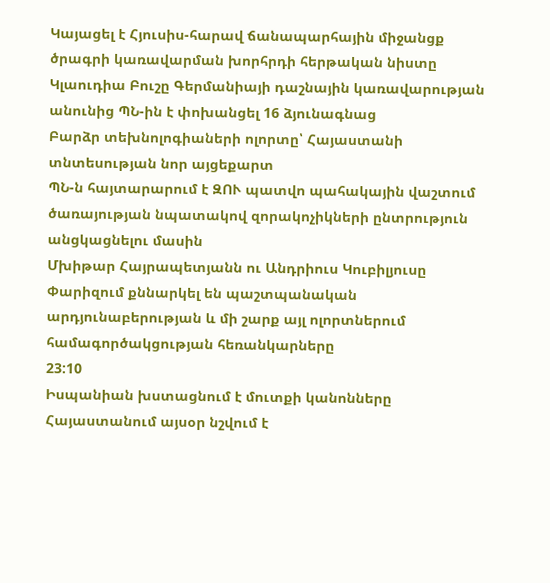Կայացել է Հյուսիս-հարավ ճանապարհային միջանցք ծրագրի կառավարման խորհրդի հերթական նիստը
Կլաուդիա Բուշը Գերմանիայի դաշնային կառավարության անունից ՊՆ-ին է փոխանցել 16 ձյունագնաց
Բարձր տեխնոլոգիաների ոլորտը՝ Հայաստանի տնտեսության նոր այցեքարտ
ՊՆ-ն հայտարարում է ԶՈՒ պատվո պահակային վաշտում ծառայության նպատակով զորակոչիկների ընտրություն անցկացնելու մասին
Մխիթար Հայրապետյանն ու Անդրիուս Կուբիլյուսը Փարիզում քննարկել են պաշտպանական արդյունաբերության և մի շարք այլ ոլորտներում համագործակցության հեռանկարները
23:10
Իսպանիան խստացնում է մուտքի կանոնները
Հայաստանում այսօր նշվում է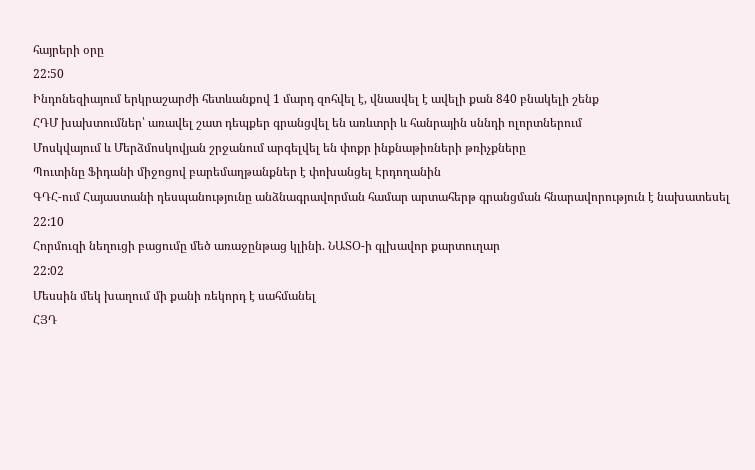հայրերի օրը
22:50
Ինդոնեզիայում երկրաշարժի հետևանքով 1 մարդ զոհվել է, վնասվել է ավելի քան 840 բնակելի շենք
ՀԴՄ խախտումներ՝ առավել շատ դեպքեր գրանցվել են առևտրի և հանրային սննդի ոլորտներում
Մոսկվայում և Մերձմոսկովյան շրջանում արգելվել են փոքր ինքնաթիռների թռիչքները
Պուտինը Ֆիդանի միջոցով բարեմաղթանքներ է փոխանցել Էրդողանին
ԳԴՀ-ում Հայաստանի դեսպանությունը անձնագրավորման համար արտահերթ գրանցման հնարավորություն է նախատեսել
22:10
Հորմուզի նեղուցի բացումը մեծ առաջընթաց կլինի. ՆԱՏՕ-ի գլխավոր քարտուղար
22:02
Մեսսին մեկ խաղում մի քանի ռեկորդ է սահմանել
ՀՅԴ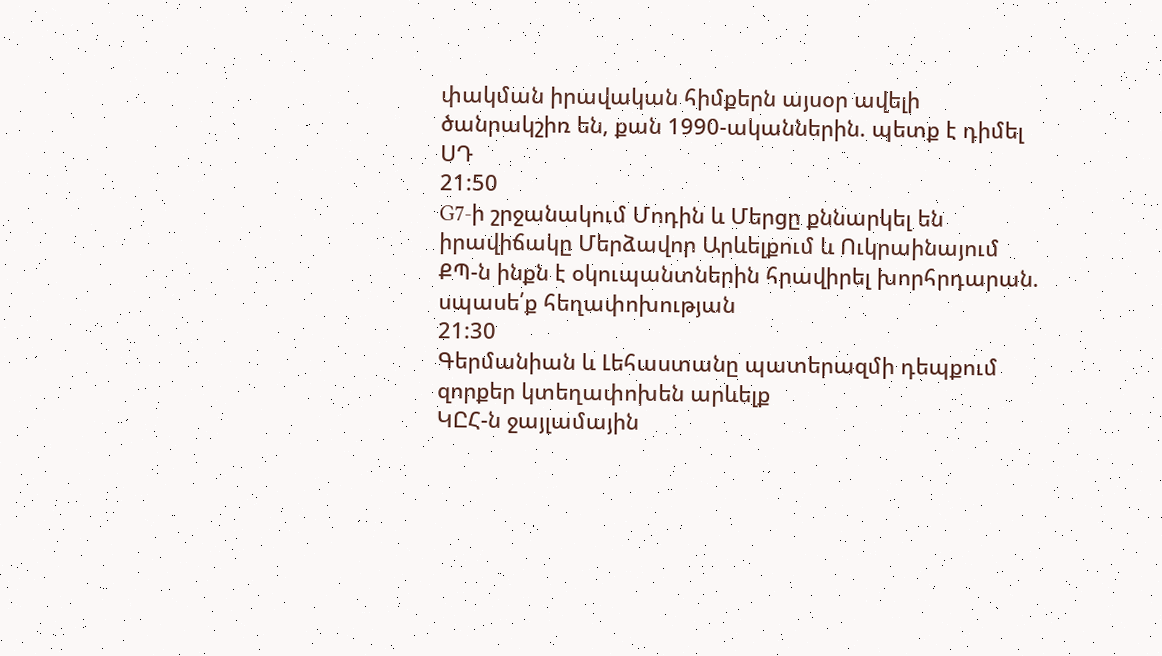փակման իրավական հիմքերն այսօր ավելի ծանրակշիռ են, քան 1990-ականներին. պետք է դիմել ՍԴ
21:50
G7-ի շրջանակում Մոդին և Մերցը քննարկել են իրավիճակը Մերձավոր Արևելքում և Ուկրաինայում
ՔՊ-ն ինքն է օկուպանտներին հրավիրել խորհրդարան. սպասե՛ք հեղափոխության
21:30
Գերմանիան և Լեհաստանը պատերազմի դեպքում զորքեր կտեղափոխեն արևելք
ԿԸՀ-ն ջայլամային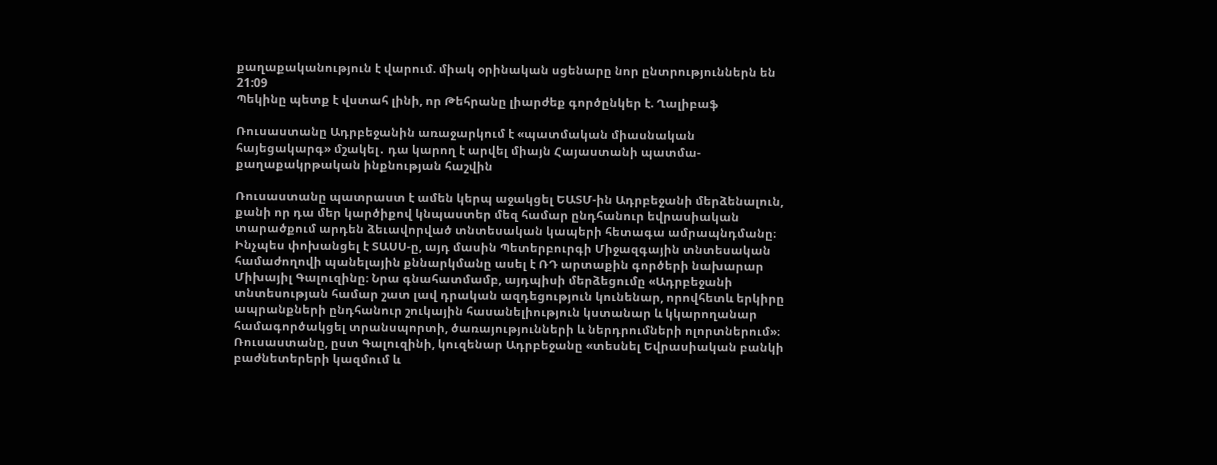քաղաքականություն է վարում. միակ օրինական սցենարը նոր ընտրություններն են
21:09
Պեկինը պետք է վստահ լինի, որ Թեհրանը լիարժեք գործընկեր է. Ղալիբաֆ

Ռուսաստանը Ադրբեջանին առաջարկում է «պատմական միասնական հայեցակարգ» մշակել․ դա կարող է արվել միայն Հայաստանի պատմա-քաղաքակրթական ինքնության հաշվին

Ռուսաստանը պատրաստ է ամեն կերպ աջակցել ԵԱՏՄ-ին Ադրբեջանի մերձենալուն, քանի որ դա մեր կարծիքով կնպաստեր մեզ համար ընդհանուր եվրասիական տարածքում արդեն ձեւավորված տնտեսական կապերի հետագա ամրապնդմանը։ Ինչպես փոխանցել է ՏԱՍՍ-ը, այդ մասին Պետերբուրգի Միջազգային տնտեսական համաժողովի պանելային քննարկմանը ասել է ՌԴ արտաքին գործերի նախարար Միխայիլ Գալուզինը։ Նրա գնահատմամբ, այդպիսի մերձեցումը «Ադրբեջանի տնտեսության համար շատ լավ դրական ազդեցություն կունենար, որովհետև երկիրը ապրանքների ընդհանուր շուկային հասանելիություն կստանար և կկարողանար համագործակցել տրանսպորտի, ծառայությունների և ներդրումների ոլորտներում»։ Ռուսաստանը, ըստ Գալուզինի, կուզենար Ադրբեջանը «տեսնել Եվրասիական բանկի բաժնետերերի կազմում և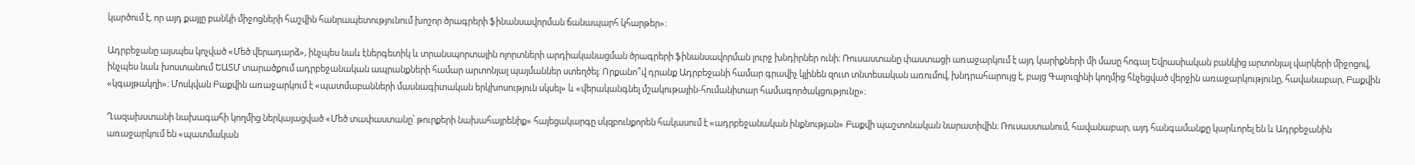կարծում է, որ այդ քայլը բանկի միջոցների հաշվին հանրապետությունում խոշոր ծրագրերի ֆինանսավորման ճանապարհ կհարթեր»։

Ադրբեջանը այսպես կոչված «Մեծ վերադարձ», ինչպես նաև էներգետիկ և տրանսպորտային ոլորտների արդիականացման ծրագրերի ֆինանսավորման լուրջ խնդիրներ ունի։ Ռուսաստանը փաստացի առաջարկում է այդ կարիքների մի մասը հոգալ Եվրասիական բանկից արտոնյալ վարկերի միջոցով, ինչպես նաև խոստանում ԵԱՏՄ տարածքում ադրբեջանական ապրանքների համար արտոնյալ պայմաններ ստեղծել։ Որքանո՞վ դրանք Ադրբեջանի համար գրավիչ կլինեն զուտ տնտեսական առումով, խնդրահարույց է, բայց Գալուզինի կողմից հնչեցված վերջին առաջարկությունը, հավանաբար, Բաքվին «կգայթակղի»։ Մոսկվան Բաքվին առաջարկում է «պատմաբանների մասնագիտական երկխոսություն սկսել» և «վերականգնել մշակութային-հումանիտար համագործակցությունը»։

Ղազախստանի նախագահի կողմից ներկայացված «Մեծ տափաստանը՝ թուրքերի նախահայրենիք» հայեցակարգը սկզբունքորեն հակասում է «ադրբեջանական ինքնության» Բաքվի պաշտոնական նարատիվին։ Ռուսաստանում, հավանաբար, այդ հանգամանքը կարևորել են և Ադրբեջանին առաջարկում են «պատմական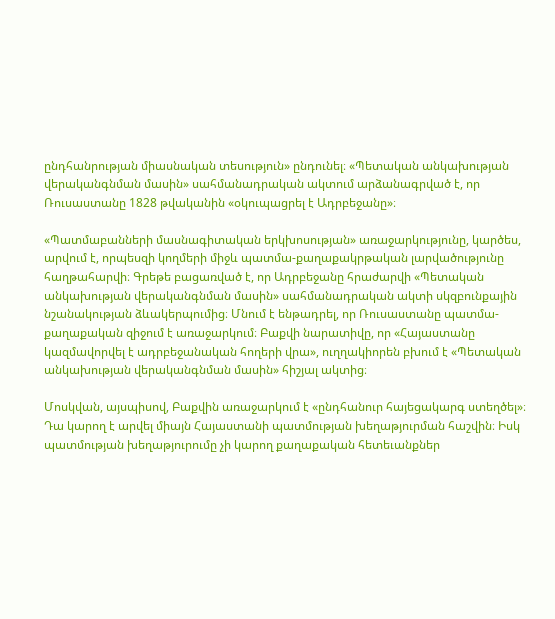ընդհանրության միասնական տեսություն» ընդունել։ «Պետական անկախության վերականգնման մասին» սահմանադրական ակտում արձանագրված է, որ Ռուսաստանը 1828 թվականին «օկուպացրել է Ադրբեջանը»։

«Պատմաբանների մասնագիտական երկխոսության» առաջարկությունը, կարծես, արվում է, որպեսզի կողմերի միջև պատմա-քաղաքակրթական լարվածությունը հաղթահարվի։ Գրեթե բացառված է, որ Ադրբեջանը հրաժարվի «Պետական անկախության վերականգնման մասին» սահմանադրական ակտի սկզբունքային նշանակության ձևակերպումից։ Մնում է ենթադրել, որ Ռուսաստանը պատմա-քաղաքական զիջում է առաջարկում։ Բաքվի նարատիվը, որ «Հայաստանը կազմավորվել է ադրբեջանական հողերի վրա», ուղղակիորեն բխում է «Պետական անկախության վերականգնման մասին» հիշյալ ակտից։

Մոսկվան, այսպիսով, Բաքվին առաջարկում է «ընդհանուր հայեցակարգ ստեղծել»։ Դա կարող է արվել միայն Հայաստանի պատմության խեղաթյուրման հաշվին։ Իսկ պատմության խեղաթյուրումը չի կարող քաղաքական հետեւանքներ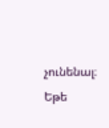չունենալ։ Եթե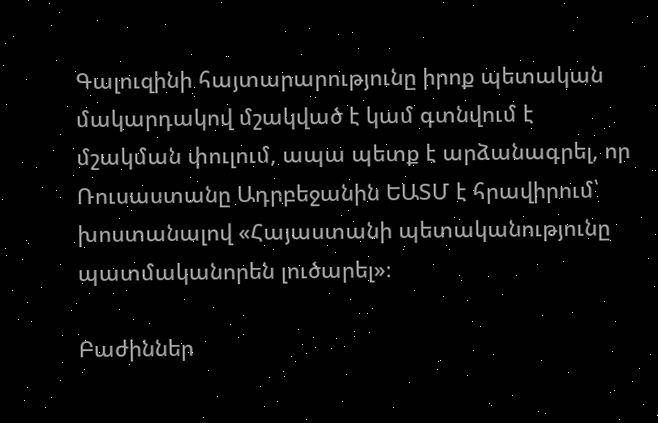Գալուզինի հայտարարությունը իրոք պետական մակարդակով մշակված է կամ գտնվում է մշակման փուլում, ապա պետք է արձանագրել, որ Ռուսաստանը Ադրբեջանին ԵԱՏՄ է հրավիրում՝ խոստանալով «Հայաստանի պետականությունը պատմականորեն լուծարել»։

Բաժիններ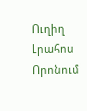Ուղիղ
Լրահոս
Որոնում